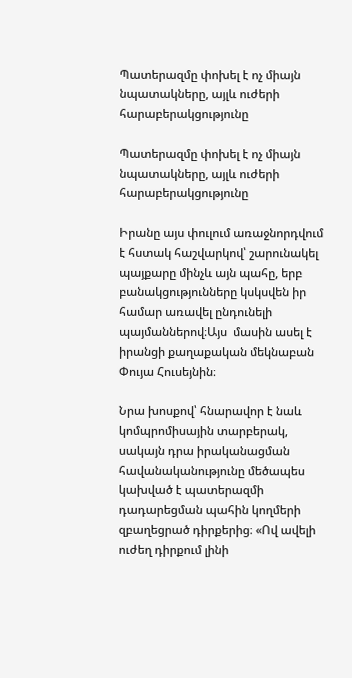Պատերազմը փոխել է ոչ միայն նպատակները, այլև ուժերի հարաբերակցությունը

Պատերազմը փոխել է ոչ միայն նպատակները, այլև ուժերի հարաբերակցությունը

Իրանը այս փուլում առաջնորդվում է հստակ հաշվարկով՝ շարունակել պայքարը մինչև այն պահը, երբ բանակցությունները կսկսվեն իր համար առավել ընդունելի պայմաններով։Այս  մասին ասել է իրանցի քաղաքական մեկնաբան  Փույա Հուսեյնին։

Նրա խոսքով՝ հնարավոր է նաև կոմպրոմիսային տարբերակ, սակայն դրա իրականացման հավանականությունը մեծապես կախված է պատերազմի դադարեցման պահին կողմերի զբաղեցրած դիրքերից։ «Ով ավելի ուժեղ դիրքում լինի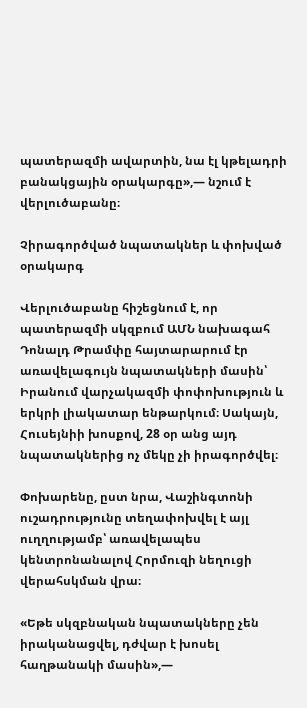պատերազմի ավարտին, նա էլ կթելադրի բանակցային օրակարգը»,— նշում է վերլուծաբանը։

Չիրագործված նպատակներ և փոխված օրակարգ

Վերլուծաբանը հիշեցնում է, որ պատերազմի սկզբում ԱՄՆ նախագահ Դոնալդ Թրամփը հայտարարում էր առավելագույն նպատակների մասին՝ Իրանում վարչակազմի փոփոխություն և երկրի լիակատար ենթարկում։ Սակայն, Հուսեյնիի խոսքով, 28 օր անց այդ նպատակներից ոչ մեկը չի իրագործվել։

Փոխարենը, ըստ նրա, Վաշինգտոնի ուշադրությունը տեղափոխվել է այլ ուղղությամբ՝ առավելապես կենտրոնանալով Հորմուզի նեղուցի վերահսկման վրա։

«Եթե սկզբնական նպատակները չեն իրականացվել, դժվար է խոսել հաղթանակի մասին»,—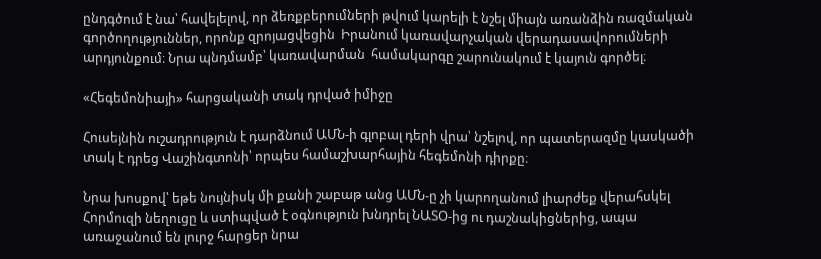ընդգծում է նա՝ հավելելով, որ ձեռքբերումների թվում կարելի է նշել միայն առանձին ռազմական գործողություններ, որոնք զրոյացվեցին  Իրանում կառավարչական վերադասավորումների արդյունքում։ Նրա պնդմամբ՝ կառավարման  համակարգը շարունակում է կայուն գործել։

«Հեգեմոնիայի» հարցականի տակ դրված իմիջը

Հուսեյնին ուշադրություն է դարձնում ԱՄՆ-ի գլոբալ դերի վրա՝ նշելով, որ պատերազմը կասկածի տակ է դրեց Վաշինգտոնի՝ որպես համաշխարհային հեգեմոնի դիրքը։

Նրա խոսքով՝ եթե նույնիսկ մի քանի շաբաթ անց ԱՄՆ-ը չի կարողանում լիարժեք վերահսկել Հորմուզի նեղուցը և ստիպված է օգնություն խնդրել ՆԱՏՕ-ից ու դաշնակիցներից, ապա առաջանում են լուրջ հարցեր նրա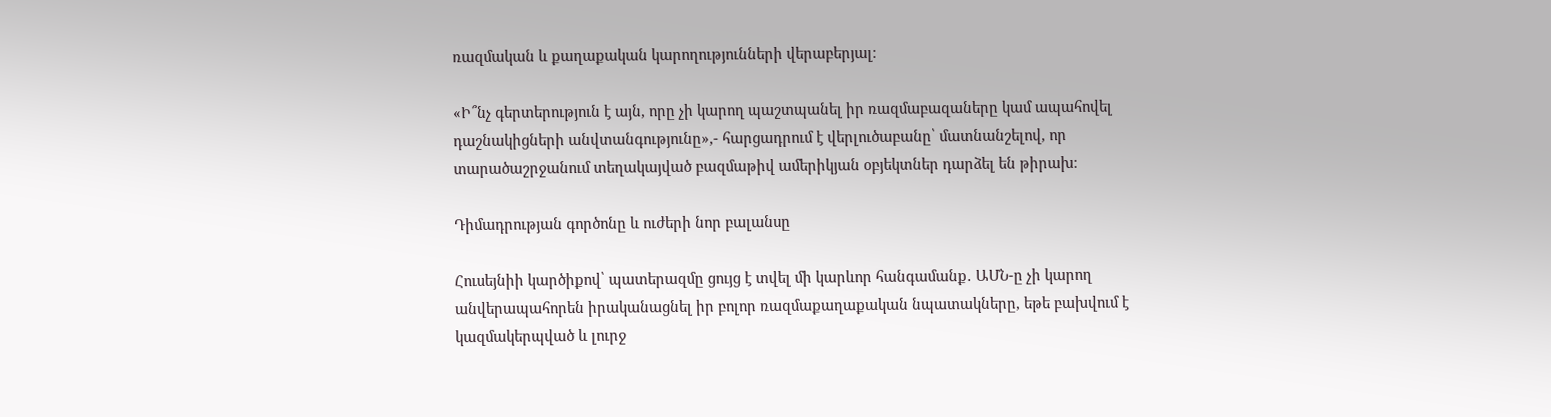ռազմական և քաղաքական կարողությունների վերաբերյալ։

«Ի՞նչ գերտերություն է այն, որը չի կարող պաշտպանել իր ռազմաբազաները կամ ապահովել դաշնակիցների անվտանգությունը»,- հարցադրում է վերլուծաբանը՝ մատնանշելով, որ տարածաշրջանում տեղակայված բազմաթիվ ամերիկյան օբյեկտներ դարձել են թիրախ։

Դիմադրության գործոնը և ուժերի նոր բալանսը

Հուսեյնիի կարծիքով՝ պատերազմը ցույց է տվել մի կարևոր հանգամանք․ ԱՄՆ-ը չի կարող անվերապահորեն իրականացնել իր բոլոր ռազմաքաղաքական նպատակները, եթե բախվում է կազմակերպված և լուրջ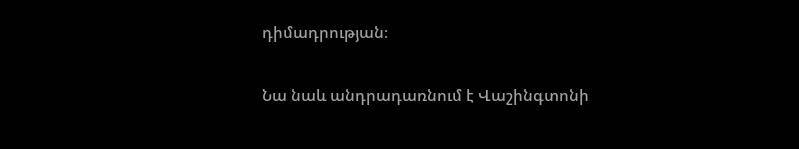դիմադրության։

Նա նաև անդրադառնում է Վաշինգտոնի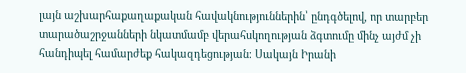լայն աշխարհաքաղաքական հավակնություններին՝ ընդգծելով, որ տարբեր տարածաշրջանների նկատմամբ վերահսկողության ձգտումը մինչ այժմ չի հանդիպել համարժեք հակազդեցության։ Սակայն Իրանի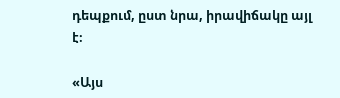դեպքում, ըստ նրա, իրավիճակը այլ է։

«Այս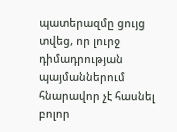պատերազմը ցույց տվեց, որ լուրջ դիմադրության պայմաններում հնարավոր չէ հասնել բոլոր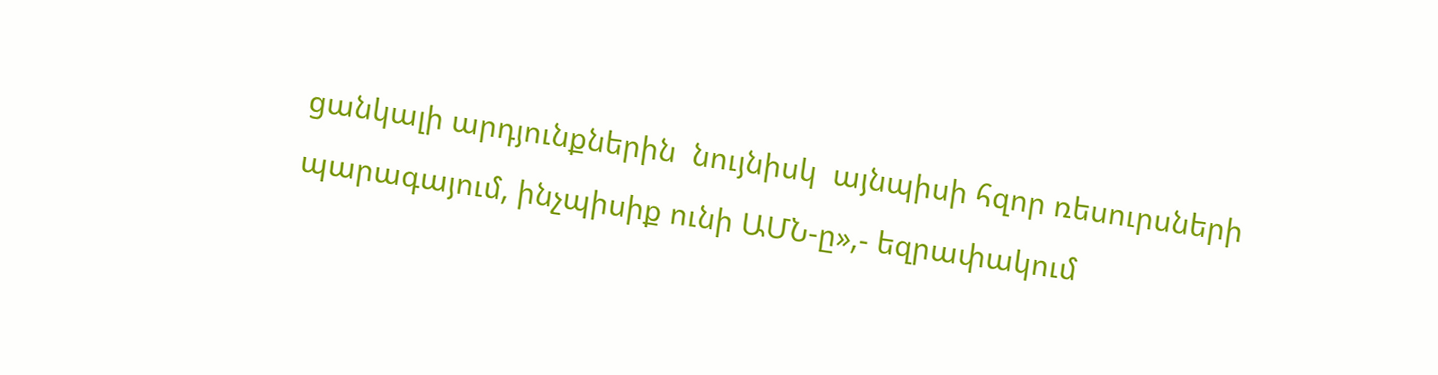ցանկալի արդյունքներին  նույնիսկ  այնպիսի հզոր ռեսուրսների պարագայում, ինչպիսիք ունի ԱՄՆ-ը»,- եզրափակում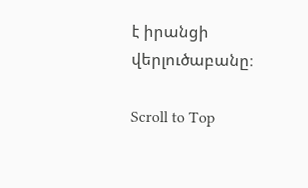է իրանցի վերլուծաբանը։

Scroll to Top